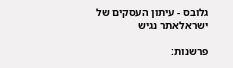גלובס - עיתון העסקים של ישראלאתר נגיש

פרשנות: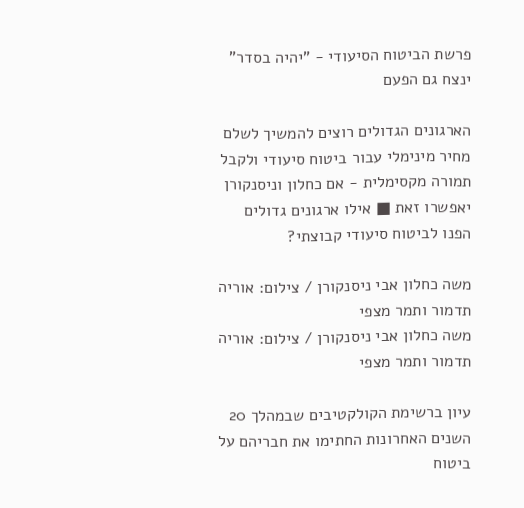פרשת הביטוח הסיעודי - "יהיה בסדר" ינצח גם הפעם

הארגונים הגדולים רוצים להמשיך לשלם מחיר מינימלי עבור ביטוח סיעודי ולקבל תמורה מקסימלית - אם כחלון וניסנקורן יאפשרו זאת ■ אילו ארגונים גדולים הפנו לביטוח סיעודי קבוצתי?

משה כחלון אבי ניסנקורן / צילום: אוריה תדמור ותמר מצפי
משה כחלון אבי ניסנקורן / צילום: אוריה תדמור ותמר מצפי

עיון ברשימת הקולקטיבים שבמהלך 20 השנים האחרונות החתימו את חבריהם על ביטוח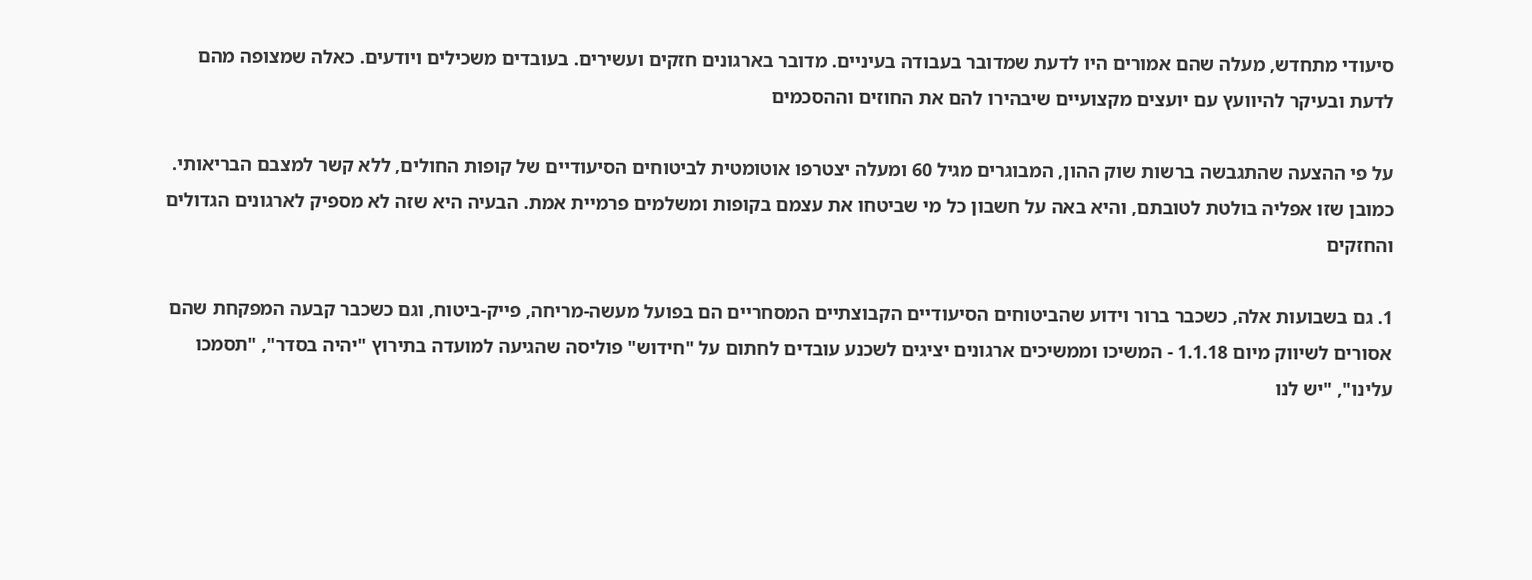סיעודי מתחדש, מעלה שהם אמורים היו לדעת שמדובר בעבודה בעיניים. מדובר בארגונים חזקים ועשירים. בעובדים משכילים ויודעים. כאלה שמצופה מהם לדעת ובעיקר להיוועץ עם יועצים מקצועיים שיבהירו להם את החוזים וההסכמים

על פי ההצעה שהתגבשה ברשות שוק ההון, המבוגרים מגיל 60 ומעלה יצטרפו אוטומטית לביטוחים הסיעודיים של קופות החולים, ללא קשר למצבם הבריאותי. כמובן שזו אפליה בולטת לטובתם, והיא באה על חשבון כל מי שביטחו את עצמם בקופות ומשלמים פרמיית אמת. הבעיה היא שזה לא מספיק לארגונים הגדולים והחזקים

1. גם בשבועות אלה, כשכבר ברור וידוע שהביטוחים הסיעודיים הקבוצתיים המסחריים הם בפועל מעשה-מריחה, פייק-ביטוח, וגם כשכבר קבעה המפקחת שהם אסורים לשיווק מיום 1.1.18 - המשיכו וממשיכים ארגונים יציגים לשכנע עובדים לחתום על "חידוש" פוליסה שהגיעה למועדה בתירוץ "יהיה בסדר", "תסמכו עלינו", "יש לנו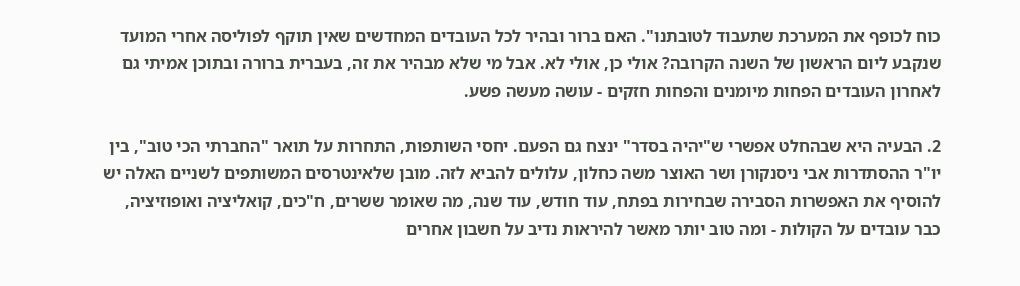כוח לכופף את המערכת שתעבוד לטובתנו". האם ברור ובהיר לכל העובדים המחדשים שאין תוקף לפוליסה אחרי המועד שנקבע ליום הראשון של השנה הקרובה? אולי כן, אולי לא. אבל מי שלא מבהיר את זה, בעברית ברורה ובתוכן אמיתי גם לאחרון העובדים הפחות מיומנים והפחות חזקים - עושה מעשה פשע.

2. הבעיה היא שבהחלט אפשרי ש"יהיה בסדר" ינצח גם הפעם. יחסי השותפות, התחרות על תואר "החברתי הכי טוב", בין יו"ר ההסתדרות אבי ניסנקורן ושר האוצר משה כחלון, עלולים להביא לזה. מובן שלאינטרסים המשותפים לשניים האלה יש להוסיף את האפשרות הסבירה שבחירות בפתח, עוד חודש, עוד שנה, מה שאומר ששרים, ח"כים, קואליציה ואופוזיציה, כבר עובדים על הקולות - ומה טוב יותר מאשר להיראות נדיב על חשבון אחרים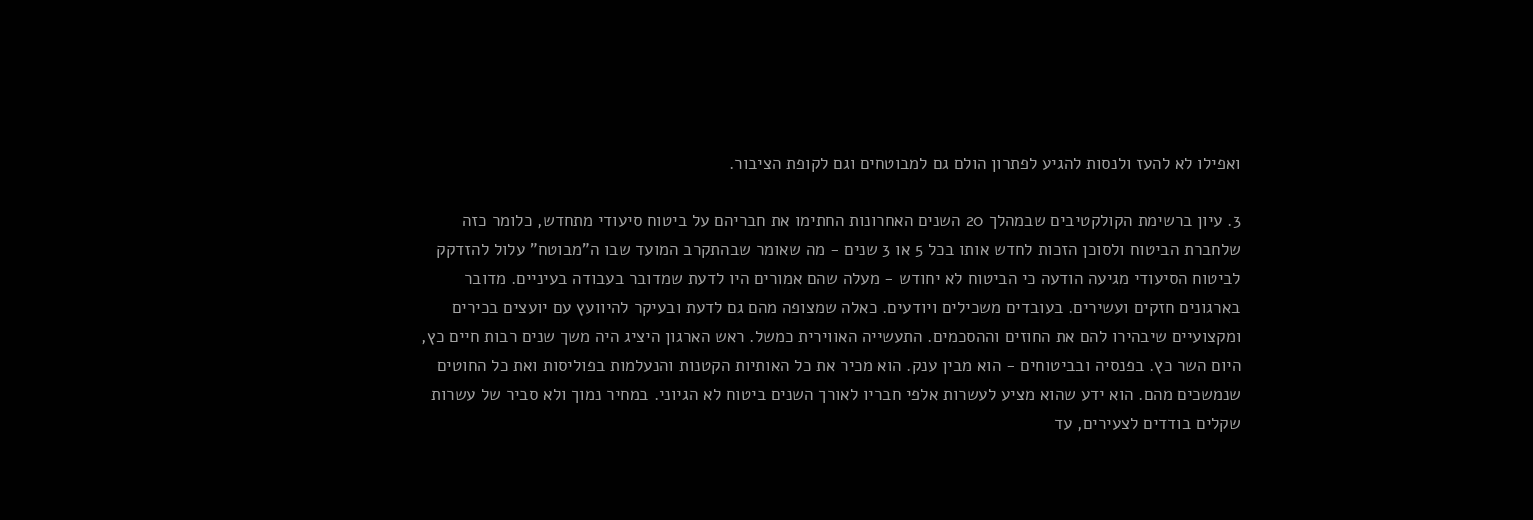ואפילו לא להעז ולנסות להגיע לפתרון הולם גם למבוטחים וגם לקופת הציבור.

3. עיון ברשימת הקולקטיבים שבמהלך 20 השנים האחרונות החתימו את חבריהם על ביטוח סיעודי מתחדש, כלומר כזה שלחברת הביטוח ולסוכן הזכות לחדש אותו בכל 5 או 3 שנים - מה שאומר שבהתקרב המועד שבו ה"מבוטח" עלול להזדקק לביטוח הסיעודי מגיעה הודעה כי הביטוח לא יחודש - מעלה שהם אמורים היו לדעת שמדובר בעבודה בעיניים. מדובר בארגונים חזקים ועשירים. בעובדים משכילים ויודעים. כאלה שמצופה מהם גם לדעת ובעיקר להיוועץ עם יועצים בכירים ומקצועיים שיבהירו להם את החוזים וההסכמים. התעשייה האווירית כמשל. ראש הארגון היציג היה משך שנים רבות חיים כץ, היום השר כץ. בפנסיה ובביטוחים - הוא מבין ענק. הוא מכיר את כל האותיות הקטנות והנעלמות בפוליסות ואת כל החוטים שנמשכים מהם. הוא ידע שהוא מציע לעשרות אלפי חבריו לאורך השנים ביטוח לא הגיוני. במחיר נמוך ולא סביר של עשרות שקלים בודדים לצעירים, עד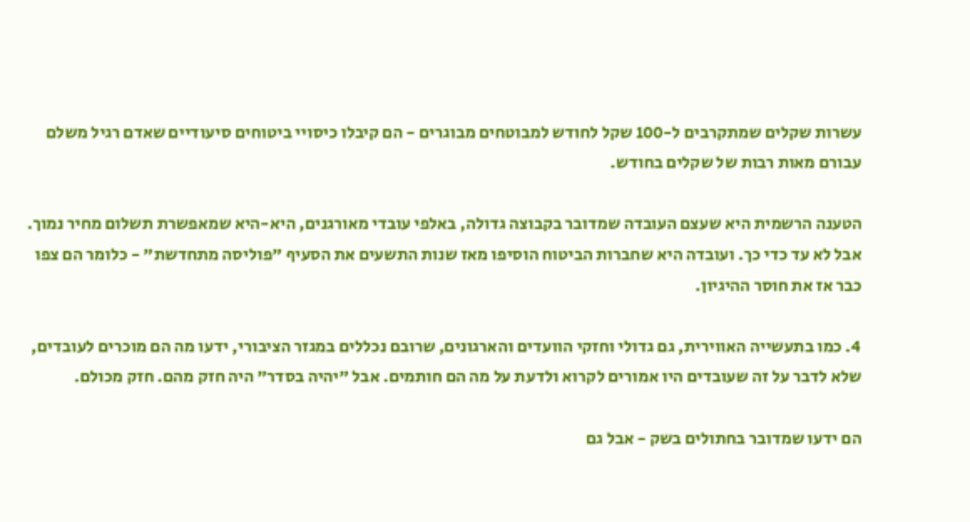עשרות שקלים שמתקרבים ל-100 שקל לחודש למבוטחים מבוגרים - הם קיבלו כיסויי ביטוחים סיעודיים שאדם רגיל משלם עבורם מאות רבות של שקלים בחודש.

הטענה הרשמית היא שעצם העובדה שמדובר בקבוצה גדולה, באלפי עובדי מאורגנים, היא-היא שמאפשרת תשלום מחיר נמוך. אבל לא עד כדי כך. ועובדה היא שחברות הביטוח הוסיפו מאז שנות התשעים את הסעיף "פוליסה מתחדשת" - כלומר הם צפו כבר אז את חוסר ההיגיון.

4. כמו בתעשייה האווירית, גם גדולי וחזקי הוועדים והארגונים, שרובם נכללים במגזר הציבורי, ידעו מה הם מוכרים לעובדים, שלא לדבר על זה שעובדים היו אמורים לקרוא ולדעת על מה הם חותמים. אבל "יהיה בסדר" היה חזק מהם. חזק מכולם.

הם ידעו שמדובר בחתולים בשק - אבל גם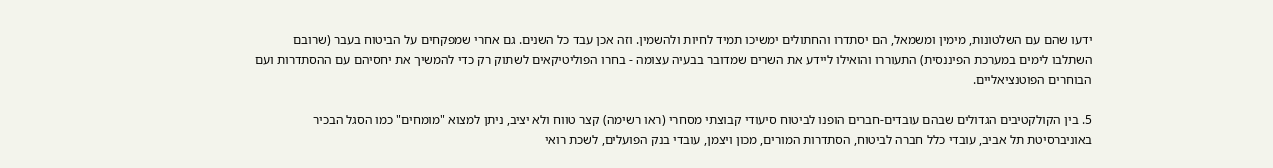ידעו שהם עם השלטונות, מימין ומשמאל, הם יסתדרו והחתולים ימשיכו תמיד לחיות ולהשמין. וזה אכן עבד כל השנים. גם אחרי שמפקחים על הביטוח בעבר (שרובם השתלבו לימים במערכת הפיננסית) התעוררו והואילו ליידע את השרים שמדובר בבעיה עצומה - בחרו הפוליטיקאים לשתוק רק כדי להמשיך את יחסיהם עם ההסתדרות ועם הבוחרים הפוטנציאליים.

5. בין הקולקטיבים הגדולים שבהם עובדים-חברים הופנו לביטוח סיעודי קבוצתי מסחרי (ראו רשימה) קצר טווח ולא יציב, ניתן למצוא "מומחים" כמו הסגל הבכיר באוניברסיטת תל אביב, עובדי כלל חברה לביטוח, הסתדרות המורים, מכון ויצמן, עובדי בנק הפועלים, לשכת רואי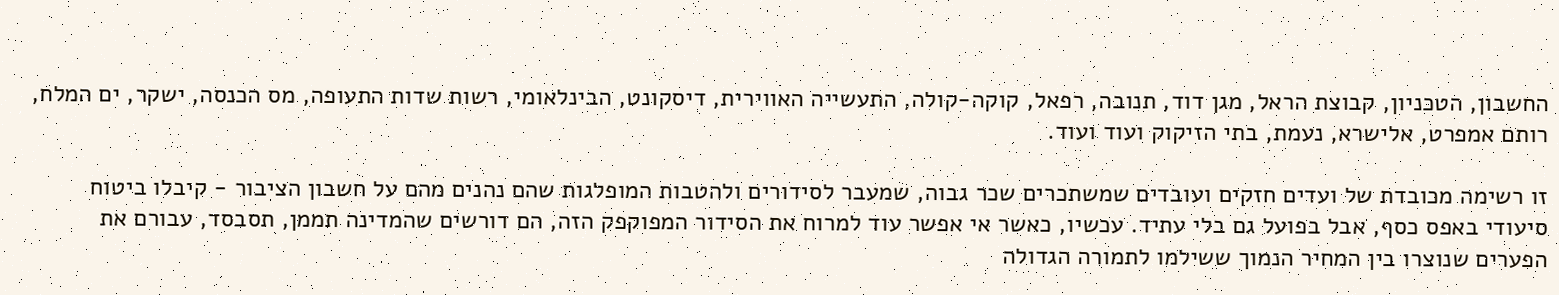החשבון, הטכניון, קבוצת הראל, מגן דוד, תנובה, רפאל, קוקה-קולה, התעשייה האווירית, דיסקונט, הבינלאומי, רשות שדות התעופה, מס הכנסה, ישקר, ים המלח, רותם אמפרט, אלישרא, נעמת, בתי הזיקוק ועוד ועוד.

זו רשימה מכובדת של ועדים חזקים ועובדים שמשתכרים שכר גבוה, שמעבר לסידורים ולהטבות המופלגות שהם נהנים מהם על חשבון הציבור - קיבלו ביטוח סיעודי באפס כסף, אבל בפועל גם בלי עתיד. עכשיו, כאשר אי אפשר עוד למרוח את הסידור המפוקפק הזה, הם דורשים שהמדינה תממן, תסבסד, עבורם את הפערים שנוצרו בין המחיר הנמוך ששילמו לתמורה הגדולה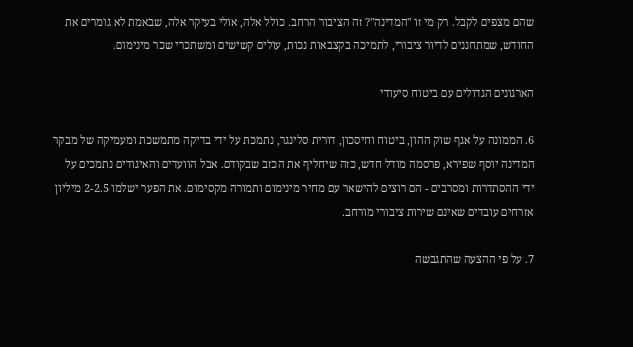שהם מצפים לקבל. רק מי זו "המדינה"? זה הציבור הרחב. כולל אלה, אולי בעיקר אלה, שבאמת לא גומרים את החודש, שמתחננים לדיור ציבורי, לתמיכה בקצבאות נכות, עולים קשישים ומשתכרי שכר מינימום.

הארגונים הגדולים עם ביטוח סיעודי

6. הממונה על אגף שוק ההון, ביטוח וחיסכון, דורית סלינגר, נתמכת על ידי בדיקה מתמשכת ומעמיקה של מבקר המדינה יוסף שפירא, פרסמה מודל חדש, כזה שיחליף את הכזב שבקודם. אבל הוועדים והאיגודים נתמכים על ידי ההסתדרות ומסרבים - הם רוצים להישאר עם מחיר מינימום ותמורה מקסימום. את הפער ישלמו 2-2.5 מיליון אזרחים עובדים שאינם שירות ציבורי מורחב.

7. על פי ההצעה שהתגבשה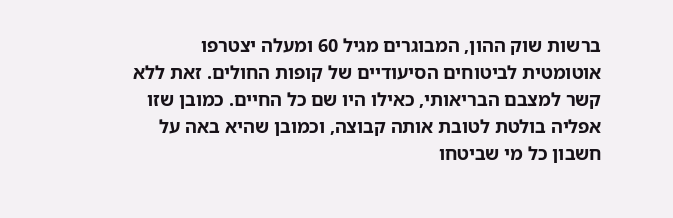ברשות שוק ההון, המבוגרים מגיל 60 ומעלה יצטרפו אוטומטית לביטוחים הסיעודיים של קופות החולים. זאת ללא קשר למצבם הבריאותי, כאילו היו שם כל החיים. כמובן שזו אפליה בולטת לטובת אותה קבוצה, וכמובן שהיא באה על חשבון כל מי שביטחו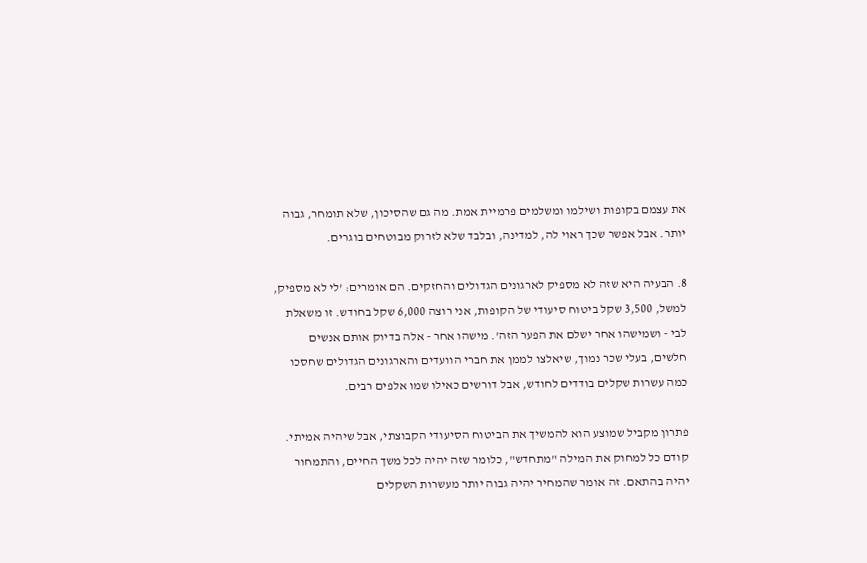את עצמם בקופות ושילמו ומשלמים פרמיית אמת. מה גם שהסיכון, שלא תומחר, גבוה יותר. אבל אפשר שכך ראוי לה, למדינה, ובלבד שלא לזרוק מבוטחים בוגרים.

8. הבעיה היא שזה לא מספיק לארגונים הגדולים והחזקים. הם אומרים: 'לי לא מספיק, למשל, 3,500 שקל ביטוח סיעודי של הקופות, אני רוצה 6,000 שקל בחודש. זו משאלת לבי - ושמישהו אחר ישלם את הפער הזה'. מישהו אחר - אלה בדיוק אותם אנשים חלשים, בעלי שכר נמוך, שיאלצו לממן את חברי הוועדים והארגונים הגדולים שחסכו כמה עשרות שקלים בודדים לחודש, אבל דורשים כאילו שמו אלפים רבים.

פתרון מקביל שמוצע הוא להמשיך את הביטוח הסיעודי הקבוצתי, אבל שיהיה אמיתי. קודם כל למחוק את המילה "מתחדש", כלומר שזה יהיה לכל משך החיים, והתמחור יהיה בהתאם. זה אומר שהמחיר יהיה גבוה יותר מעשרות השקלים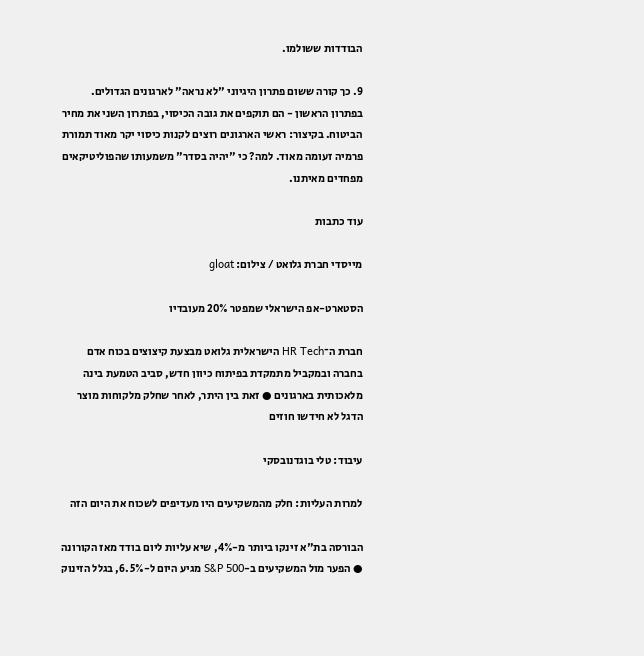הבודדות ששולמו.

9. כך קורה ששום פתרון היגיוני "לא נראה" לארגונים הגדולים. בפתרון הראשון - הם תוקפים את גובה הכיסוי, בפתרון השני את מחיר הביטוח. בקיצור: ראשי הארגונים רוצים לקנות כיסוי יקר מאוד תמורת פרמיה זעומה מאוד. למה? כי "יהיה בסדר" משמעותו שהפוליטיקאים מפחדים מאיתנו.

עוד כתבות

מייסדי חברת גלואט / צילום: gloat

הסטארט-אפ הישראלי שמפטר 20% מעובדיו

חברת ה־HR Tech הישראלית גלואט מבצעת קיצוצים בכוח אדם בחברה ובמקביל מתמקדת בפיתוח כיוון חדש, סביב הטמעת בינה מלאכותית בארגונים ● זאת בין היתר, לאחר שחלק מלקוחות מוצר הדגל לא חידשו חוזים

עיבוד: טלי בוגדנובסקי

למרות העליות: חלק מהמשקיעים היו מעדיפים לשכוח את היום הזה

הבורסה בת"א זינקו ביותר מ-4%, שיא עליות ליום בודד מאז הקורונה ● הפער מול המשקיעים ב-S&P 500 מגיע היום ל-6.5%, בגלל הזינוק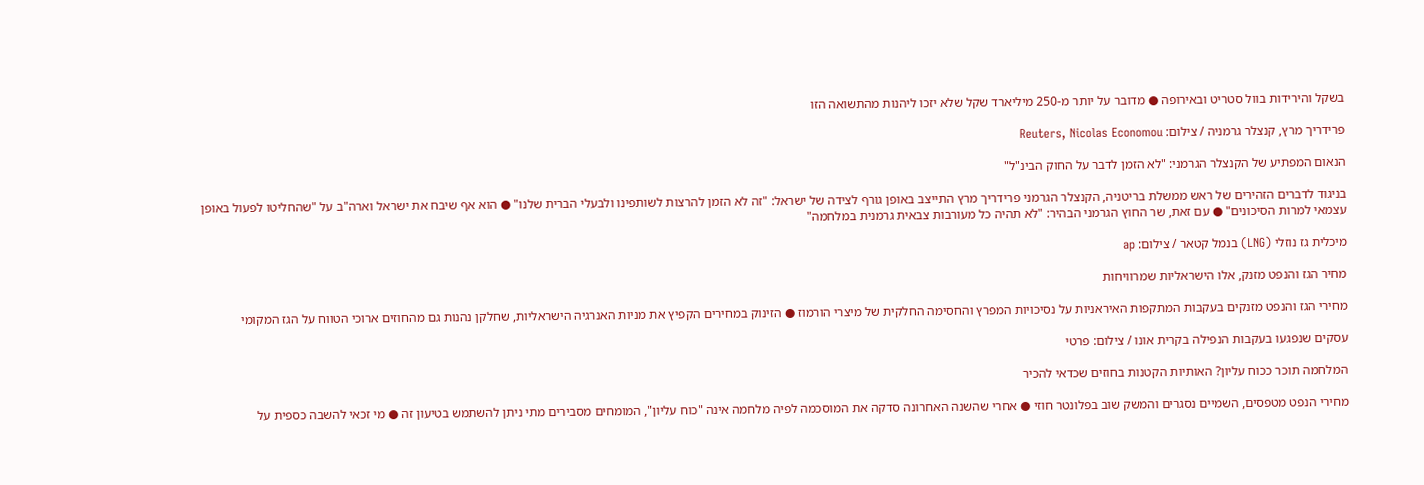בשקל והירידות בוול סטריט ובאירופה ● מדובר על יותר מ-250 מיליארד שקל שלא יזכו ליהנות מהתשואה הזו

פרידריך מרץ, קנצלר גרמניה / צילום: Reuters, Nicolas Economou

הנאום המפתיע של הקנצלר הגרמני: "לא הזמן לדבר על החוק הבינ"ל"

בניגוד לדברים הזהירים של ראש ממשלת בריטניה, הקנצלר הגרמני פרידריך מרץ התייצב באופן גורף לצידה של ישראל: "זה לא הזמן להרצות לשותפינו ולבעלי הברית שלנו" ● הוא אף שיבח את ישראל וארה"ב על "שהחליטו לפעול באופן עצמאי למרות הסיכונים" ● עם זאת, שר החוץ הגרמני הבהיר: "לא תהיה כל מעורבות צבאית גרמנית במלחמה"

מיכלית גז נוזלי (LNG) בנמל קטאר / צילום: ap

מחיר הגז והנפט מזנק, אלו הישראליות שמרוויחות

מחירי הגז והנפט מזנקים בעקבות המתקפות האיראניות על נסיכויות המפרץ והחסימה החלקית של מיצרי הורמוז ● הזינוק במחירים הקפיץ את מניות האנרגיה הישראליות, שחלקן נהנות גם מהחוזים ארוכי הטווח על הגז המקומי

עסקים שנפגעו בעקבות הנפילה בקרית אונו / צילום: פרטי

המלחמה תוכר ככוח עליון? האותיות הקטנות בחוזים שכדאי להכיר

מחירי הנפט מטפסים, השמיים נסגרים והמשק שוב בפלונטר חוזי ● אחרי שהשנה האחרונה סדקה את המוסכמה לפיה מלחמה אינה "כוח עליון", המומחים מסבירים מתי ניתן להשתמש בטיעון זה ● מי זכאי להשבה כספית על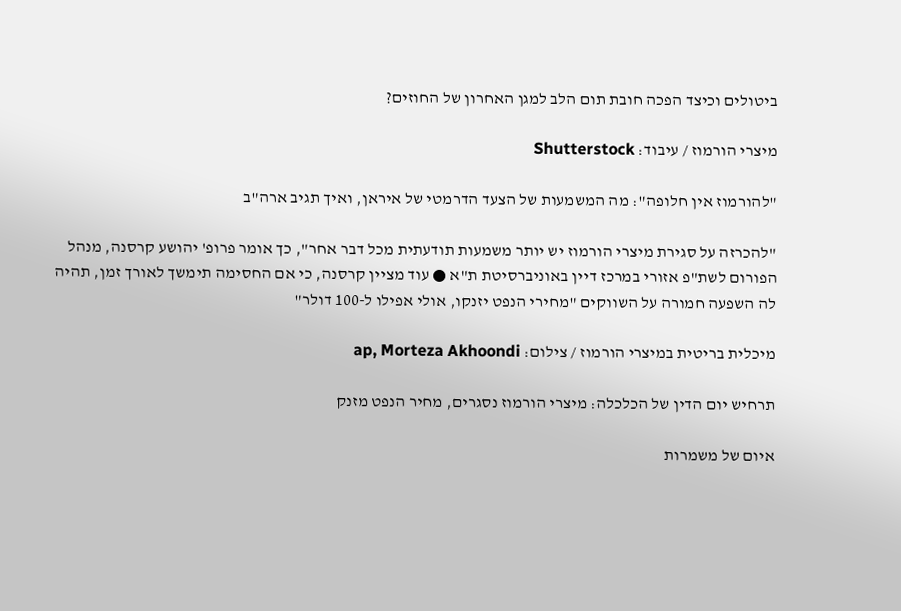ביטולים וכיצד הפכה חובת תום הלב למגן האחרון של החוזים?

מיצרי הורמוז / עיבוד: Shutterstock

"להורמוז אין חלופה": מה המשמעות של הצעד הדרמטי של איראן, ואיך תגיב ארה"ב

"להכרזה על סגירת מיצרי הורמוז יש יותר משמעות תודעתית מכל דבר אחר", כך אומר פרופ' יהושע קרסנה, מנהל הפורום לשת"פ אזורי במרכז דיין באוניברסיטת ת"א ● עוד מציין קרסנה, כי אם החסימה תימשך לאורך זמן, תהיה לה השפעה חמורה על השווקים "מחירי הנפט יזנקו, אולי אפילו ל-100 דולר"

מיכלית בריטית במיצרי הורמוז / צילום: ap, Morteza Akhoondi

תרחיש יום הדין של הכלכלה: מיצרי הורמוז נסגרים, מחיר הנפט מזנק

איום של משמרות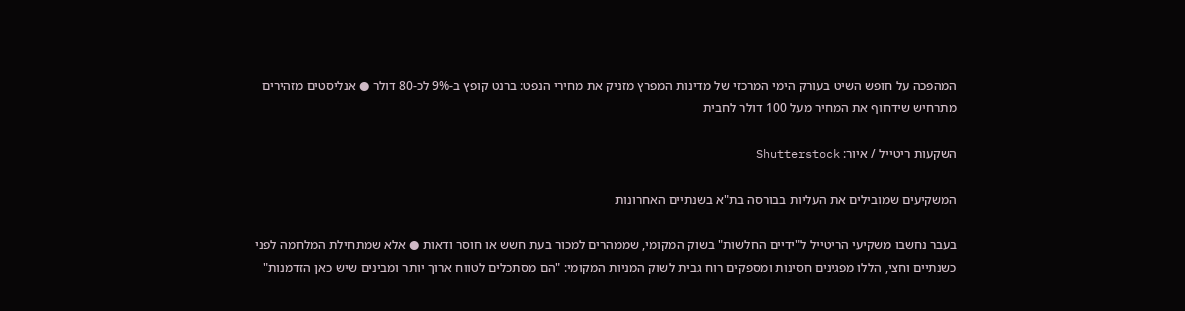המהפכה על חופש השיט בעורק הימי המרכזי של מדינות המפרץ מזניק את מחירי הנפט: ברנט קופץ ב-9% לכ-80 דולר ● אנליסטים מזהירים מתרחיש שידחוף את המחיר מעל 100 דולר לחבית

השקעות ריטייל / איור: Shutterstock

המשקיעים שמובילים את העליות בבורסה בת"א בשנתיים האחרונות

בעבר נחשבו משקיעי הריטייל ל"ידיים החלשות" בשוק המקומי, שממהרים למכור בעת חשש או חוסר ודאות ● אלא שמתחילת המלחמה לפני כשנתיים וחצי, הללו מפגינים חסינות ומספקים רוח גבית לשוק המניות המקומי: "הם מסתכלים לטווח ארוך יותר ומבינים שיש כאן הזדמנות"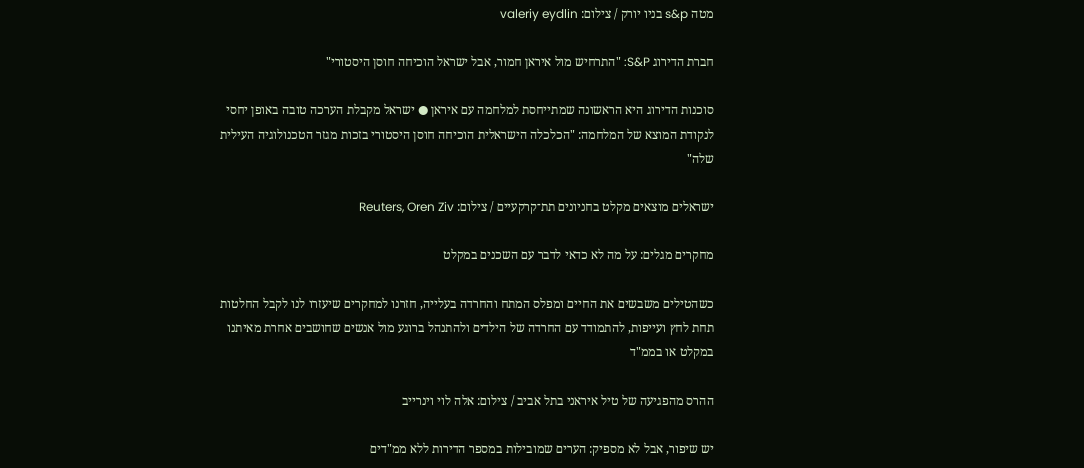מטה s&p בניו יורק / צילום: valeriy eydlin

חברת הדירוג S&P: "התרחיש מול איראן חמור, אבל ישראל הוכיחה חוסן היסטורי"

סוכנות הדירוג היא הראשונה שמתייחסת למלחמה עם איראן ● ישראל מקבלת הערכה טובה באופן יחסי לנקודת המוצא של המלחמה: "הכלכלה הישראלית הוכיחה חוסן היסטורי בזכות מגזר הטכנולוגיה העילית שלה"

ישראלים מוצאים מקלט בחניונים תת־קרקעיים / צילום: Reuters, Oren Ziv

מחקרים מגלים: על מה לא כדאי לדבר עם השכנים במקלט

כשהטילים משבשים את החיים ומפלס המתח והחרדה בעלייה, חזרנו למחקרים שיעזרו לנו לקבל החלטות תחת לחץ ועייפות, להתמודד עם החרדה של הילדים ולהתנהל ברוגע מול אנשים שחושבים אחרת מאיתנו במקלט או בממ"ד

ההרס מהפגיעה של טיל איראני בתל אביב / צילום: אלה לוי וינרייב

יש שיפור, אבל לא מספיק: הערים שמובילות במספר הדירות ללא ממ"דים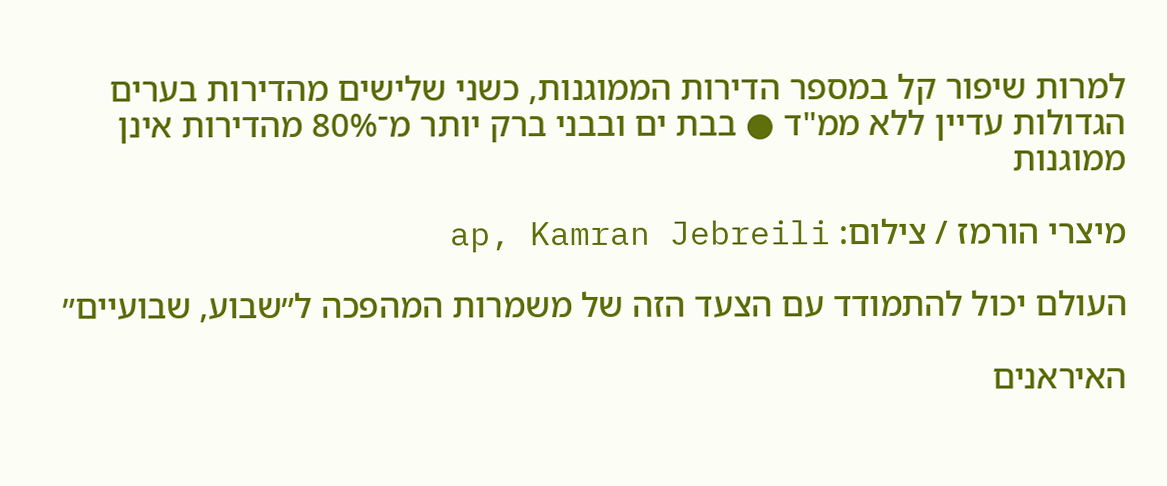למרות שיפור קל במספר הדירות הממוגנות, כשני שלישים מהדירות בערים הגדולות עדיין ללא ממ"ד ● בבת ים ובבני ברק יותר מ־80% מהדירות אינן ממוגנות

מיצרי הורמז / צילום: ap, Kamran Jebreili

העולם יכול להתמודד עם הצעד הזה של משמרות המהפכה ל״שבוע, שבועיים״

האיראנים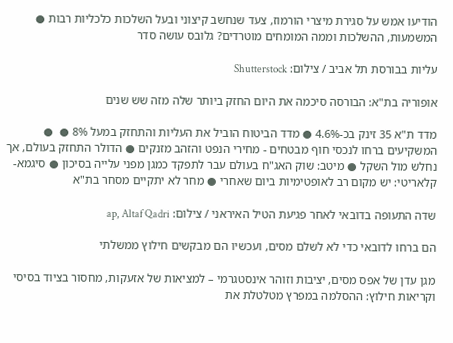הודיעו אמש על סגירת מיצרי הורמוז, צעד שנחשב קיצוני ובעל השלכות כלכליות רבות ● המשמעות, ההשלכות וממה המומחים מוטרדים? גלובס עושה סדר

עליות בבורסת תל אביב / צילום: Shutterstock

אופוריה בת"א: הבורסה סיכמה את היום החזק ביותר שלה מזה שש שנים

מדד ת"א 35 זינק בכ-4.6% ● מדד הביטוח הוביל את העליות והתחזק במעל 8% ●  ● המשקיעים ברחו לנכסי חוף מבטחים - מחירי הנפט והזהב מזנקים ● הדולר התחזק בעולם, אך נחלש מול השקל ● מיטב: שוק האג"ח בעולם עבר לתפקד כמגן מפני עלייה בסיכון ● סיגמא-קלאריטי: יש מקום רב לאופטימיות ביום שאחרי ● מחר לא יתקיים מסחר בת"א

שדה התעופה בדובאי לאחר פגיעת הטיל האיראני / צילום: ap, Altaf Qadri

הם ברחו לדובאי כדי לא לשלם מסים, ועכשיו הם מבקשים חילוץ ממשלתי

מגן עדן של אפס מסים, יציבות וזוהר אינסטגרמי – למציאות של אזעקות, מחסור בציוד בסיסי וקריאות חילוץ: ההסלמה במפרץ מטלטלת את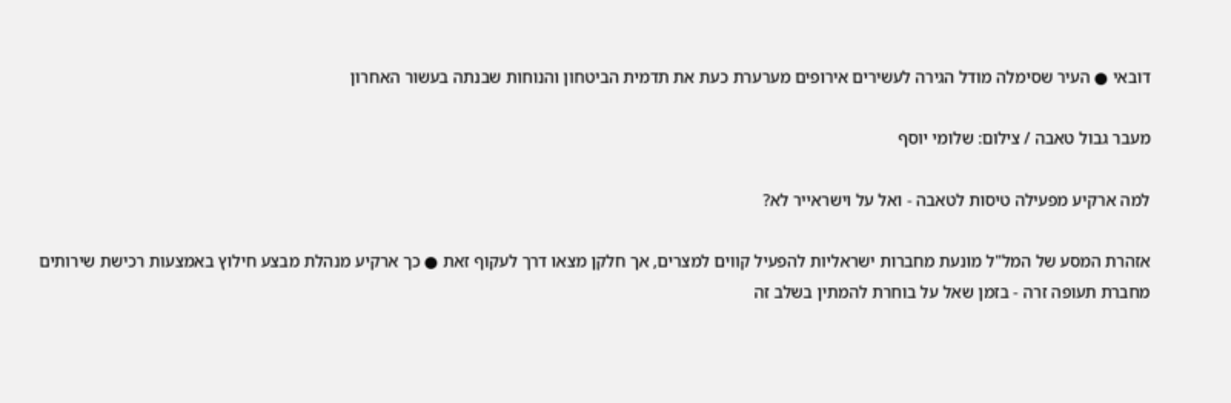דובאי ● העיר שסימלה מודל הגירה לעשירים אירופים מערערת כעת את תדמית הביטחון והנוחות שבנתה בעשור האחרון

מעבר גבול טאבה / צילום: שלומי יוסף

למה ארקיע מפעילה טיסות לטאבה - ואל על וישראייר לא?

אזהרת המסע של המל"ל מונעת מחברות ישראליות להפעיל קווים למצרים, אך חלקן מצאו דרך לעקוף זאת ● כך ארקיע מנהלת מבצע חילוץ באמצעות רכישת שירותים מחברת תעופה זרה - בזמן שאל על בוחרת להמתין בשלב זה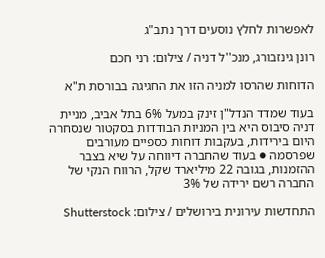לאפשרות לחלץ נוסעים דרך נתב"ג

רונן גינזבורג, מנכ''ל דניה / צילום: רני חכם

הדוחות שהרסו למניה הזו את החגיגה בבורסת ת"א

בעוד שמדד הנדל"ן זינק במעל 6% בתל אביב, מניית דניה סיבוס היא בין המניות הבודדות בסקטור שנסחרה היום בירידות, בעקבות דוחות כספיים מעורבים שפרסמה ● בעוד שהחברה דיווחה על שיא בצבר ההזמנות, בגובה 22 מיליארד שקל, הרווח הנקי של החברה רשם ירידה של 3%

התחדשות עירונית בירושלים / צילום: Shutterstock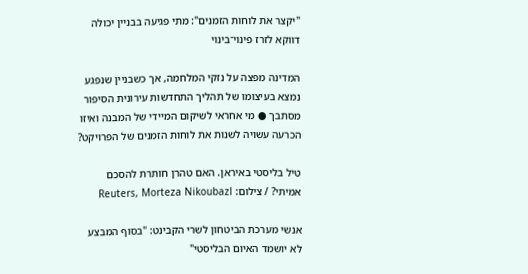"יקצר את לוחות הזמנים": מתי פגיעה בבניין יכולה דווקא לזרז פינוי־בינוי

המדינה מפצה על נזקי המלחמה, אך כשבניין שנפגע נמצא בעיצומו של תהליך התחדשות עירונית הסיפור מסתבך ● מי אחראי לשיקום המיידי של המבנה ואיזו הכרעה עשויה לשנות את לוחות הזמנים של הפרויקט?

טיל בליסטי באיראן. האם טהרן חותרת להסכם אמיתי? / צילום: Reuters, Morteza Nikoubazl

אנשי מערכת הביטחון לשרי הקבינט: "בסוף המבצע לא יושמד האיום הבליסטי"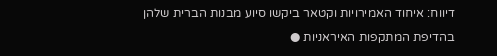דיווח: איחוד האמירויות וקטאר ביקשו סיוע מבנות הברית שלהן בהדיפת המתקפות האיראניות ●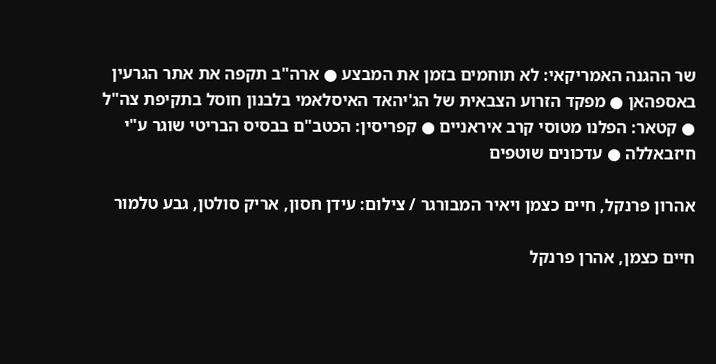שר ההגנה האמריקאי: לא תוחמים בזמן את המבצע ● ארה"ב תקפה את אתר הגרעין באספהאן ● מפקד הזרוע הצבאית של הג'יהאד האיסלאמי בלבנון חוסל בתקיפת צה"ל ● קטאר: הפלנו מטוסי קרב איראניים ● קפריסין: הכטב"ם בבסיס הבריטי שוגר ע"י חיזבאללה ● עדכונים שוטפים

אהרון פרנקל, חיים כצמן ויאיר המבורגר / צילום: עידן חסון, אריק סולטן, גבע טלמור

חיים כצמן, אהרן פרנקל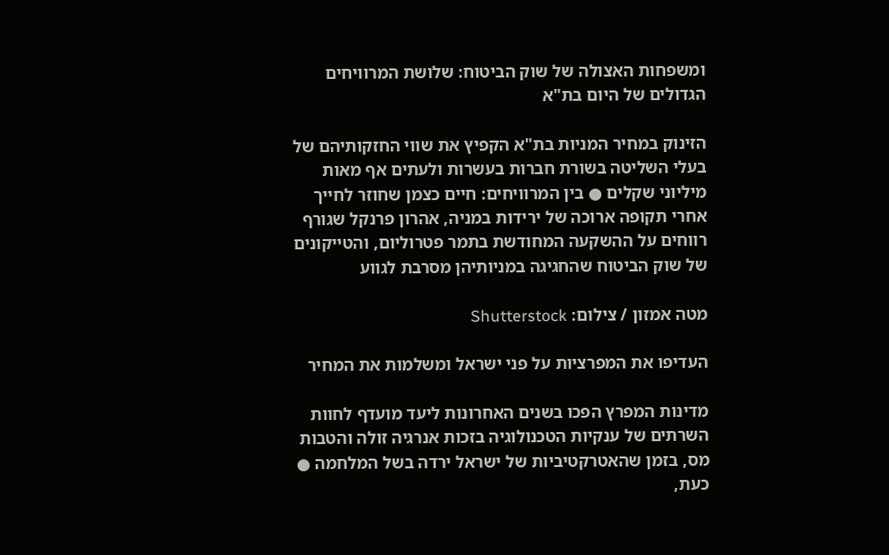ומשפחות האצולה של שוק הביטוח: שלושת המרוויחים הגדולים של היום בת"א

הזינוק במחיר המניות בת"א הקפיץ את שווי החזקותיהם של בעלי השליטה בשורת חברות בעשרות ולעתים אף מאות מיליוני שקלים ● בין המרוויחים: חיים כצמן שחוזר לחייך אחרי תקופה ארוכה של ירידות במניה, אהרון פרנקל שגורף רווחים על ההשקעה המחודשת בתמר פטרוליום, והטייקונים של שוק הביטוח שהחגיגה במניותיהן מסרבת לגווע

מטה אמזון / צילום: Shutterstock

העדיפו את המפרציות על פני ישראל ומשלמות את המחיר

מדינות המפרץ הפכו בשנים האחרונות ליעד מועדף לחוות השרתים של ענקיות הטכנולוגיה בזכות אנרגיה זולה והטבות מס, בזמן שהאטרקטיביות של ישראל ירדה בשל המלחמה ● כעת,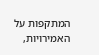המתקפות על האמירויות,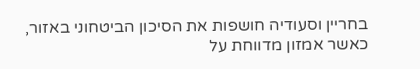בחריין וסעודיה חושפות את הסיכון הביטחוני באזור, כאשר אמזון מדווחת על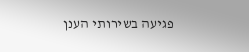פגיעה בשירותי הענן